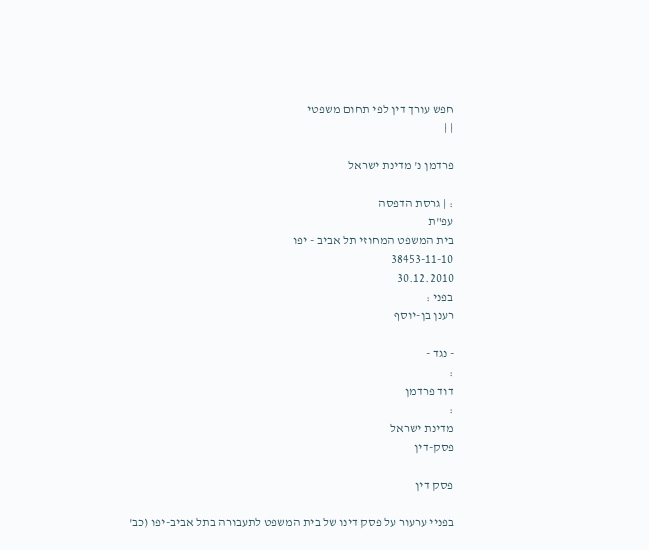חפש עורך דין לפי תחום משפטי
| |

פרדמן נ' מדינת ישראל

: | גרסת הדפסה
עפ"ת
בית המשפט המחוזי תל אביב - יפו
38453-11-10
30.12.2010
בפני :
רענן בן-יוסף

- נגד -
:
דוד פרדמן
:
מדינת ישראל
פסק-דין

פסק דין

בפניי ערעור על פסק דינו של בית המשפט לתעבורה בתל אביב-יפו (כב'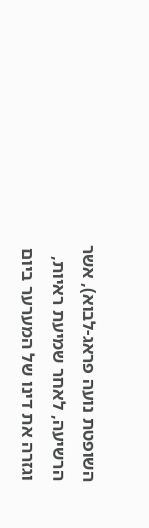השופטת נועה פראג-לבוא), אשר הרשיעה, לאחר שמיעת ראיות, וגזרה את דינו של המערער ביום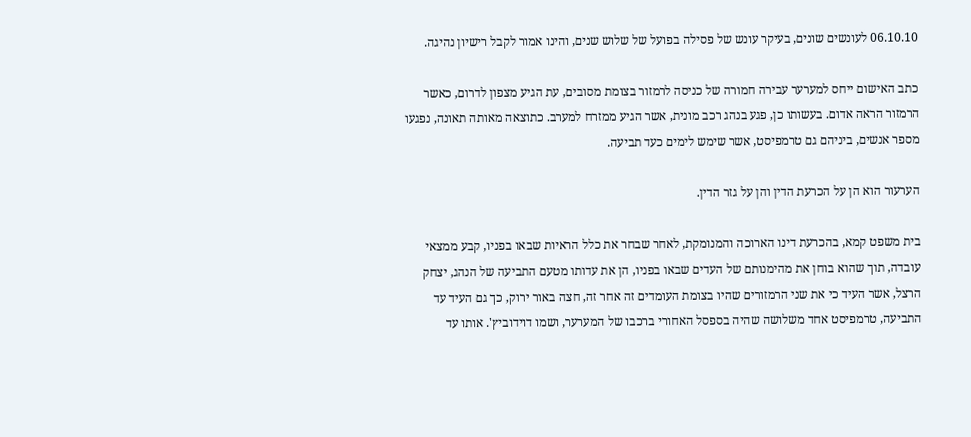06.10.10 לעונשים שונים, בעיקר עונש של פסילה בפועל של שלוש שנים, והינו אמור לקבל רישיון נהיגה.

כתב האישום ייחס למערער עבירה חמורה של כניסה לרמזור בצומת מסובים, עת הגיע מצפון לדרום, כאשר הרמזור הראה אדום. בעשותו כן, פגע בנהג רכב מונית, אשר הגיע ממזרח למערב. כתוצאה מאותה תאונה, נפגעו מספר אנשים, ביניהם גם טרמפיסט, אשר שימש לימים כעד תביעה.

הערעור הוא הן על הכרעת הדין והן על גזר הדין.

בית משפט קמא, בהכרעת דינו הארוכה והמנומקת, לאחר שבחר את כלל הראיות שבאו בפניו, קבע ממצאי עובדה, תוך שהוא בוחן את מהימנותם של העדים שבאו בפניו, הן את עדותו מטעם התביעה של הנהג, יצחק הרצל, אשר העיד כי את שני הרמזורים שהיו בצומת העומדים זה אחר זה, חצה באור ירוק, כך גם העיד עד התביעה, טרמפיסט אחד משלושה שהיה בספסל האחורי ברכבו של המערער, ושמו דוידוביץ'. אותו עד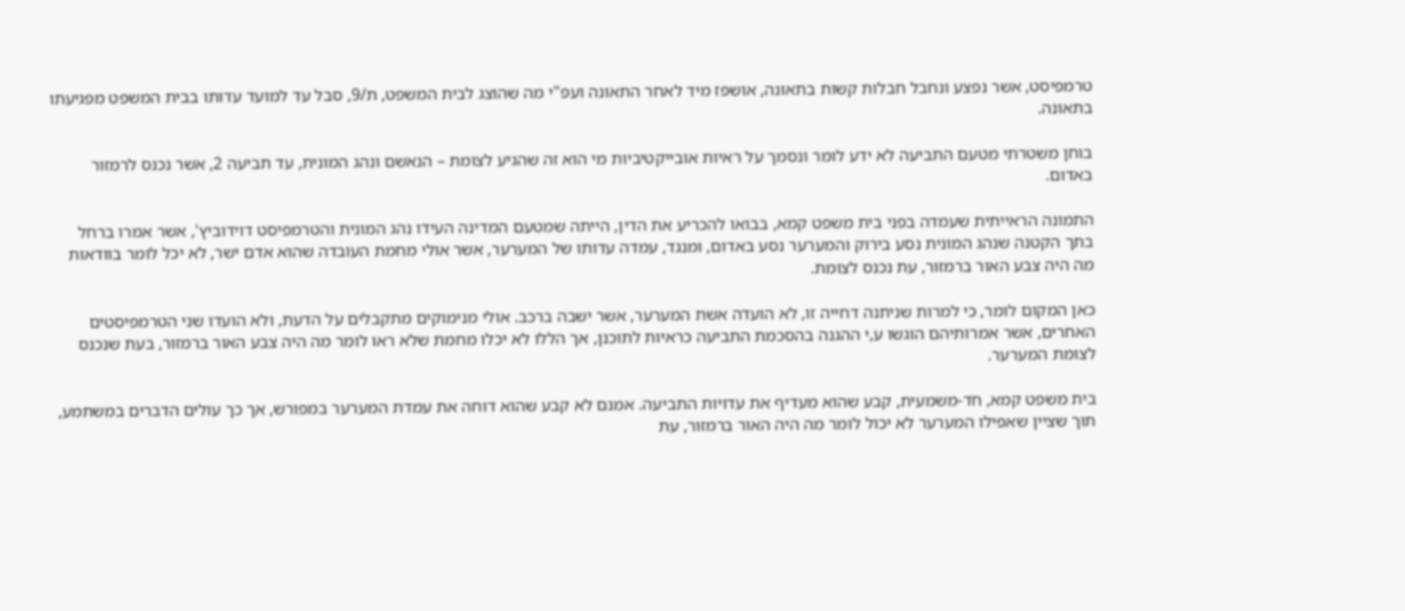טרמפיסט, אשר נפצע ונחבל חבלות קשות בתאונה, אושפז מיד לאחר התאונה ועפ"י מה שהוצג לבית המשפט, ת/9, סבל עד למועד עדותו בבית המשפט מפגיעתו בתאונה.

בוחן משטרתי מטעם התביעה לא ידע לומר ונסמך על ראיות אובייקטיביות מי הוא זה שהגיע לצומת – הנאשם ונהג המונית, עד תביעה 2, אשר נכנס לרמזור באדום.

התמונה הראייתית שעמדה בפני בית משפט קמא, בבואו להכריע את הדין, הייתה שמטעם המדינה העידו נהג המונית והטרמפיסט דוידוביץ', אשר אמרו ברחל בתך הקטנה שנהג המונית נסע בירוק והמערער נסע באדום, ומנגד, עמדה עדותו של המערער, אשר אולי מחמת העובדה שהוא אדם ישר, לא יכל לומר בוודאות מה היה צבע האור ברמזור, עת נכנס לצומת.

כאן המקום לומר, כי למרות שניתנה דחייה זו, לא הועדה אשת המערער, אשר ישבה ברכב. אולי מנימוקים מתקבלים על הדעת, ולא הועדו שני הטרמפיסטים האחרים, אשר אמרותיהם הוגשו ע,י ההגנה בהסכמת התביעה כראיות לתוכנן, אך הללו לא יכלו מחמת שלא ראו לומר מה היה צבע האור ברמזור, בעת שנכנס לצומת המערער.

בית משפט קמא, חד-משמעית, קבע שהוא מעדיף את עדויות התביעה. אמנם לא קבע שהוא דוחה את עמדת המערער במפורש, אך כך עולים הדברים במשתמע, תוך שציין שאפילו המערער לא יכול לומר מה היה האור ברמזור, עת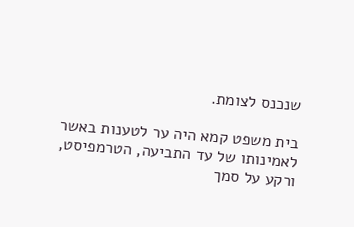שנכנס לצומת.

בית משפט קמא היה ער לטענות באשר לאמינותו של עד התביעה, הטרמפיסט, ורקע על סמך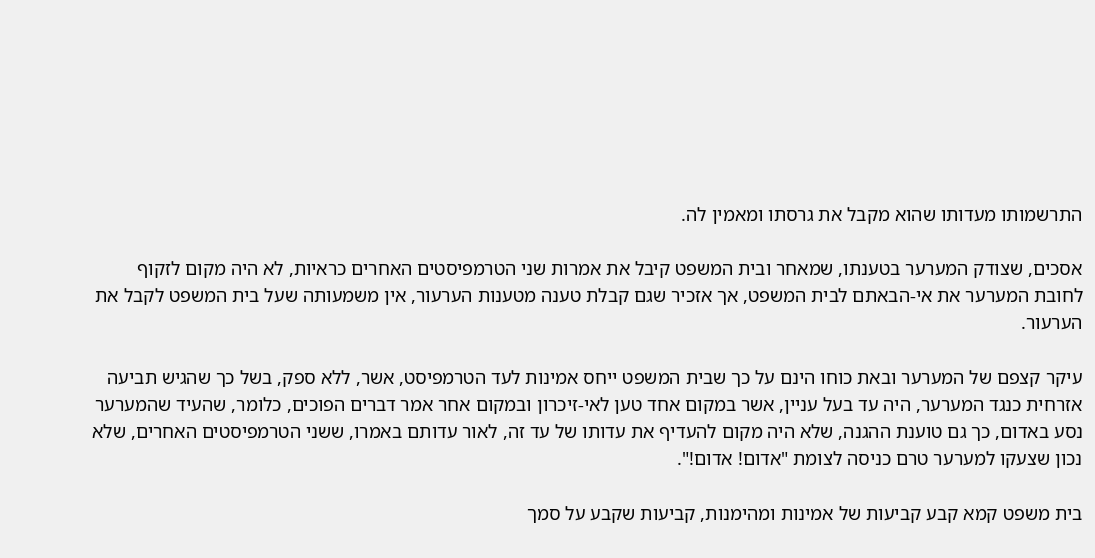התרשמותו מעדותו שהוא מקבל את גרסתו ומאמין לה.

אסכים, שצודק המערער בטענתו, שמאחר ובית המשפט קיבל את אמרות שני הטרמפיסטים האחרים כראיות, לא היה מקום לזקוף לחובת המערער את אי-הבאתם לבית המשפט, אך אזכיר שגם קבלת טענה מטענות הערעור, אין משמעותה שעל בית המשפט לקבל את הערעור.

עיקר קצפם של המערער ובאת כוחו הינם על כך שבית המשפט ייחס אמינות לעד הטרמפיסט, אשר, ללא ספק, בשל כך שהגיש תביעה אזרחית כנגד המערער, היה עד בעל עניין, אשר במקום אחד טען לאי-זיכרון ובמקום אחר אמר דברים הפוכים, כלומר, שהעיד שהמערער נסע באדום, כך גם טוענת ההגנה, שלא היה מקום להעדיף את עדותו של עד זה, לאור עדותם באמרו, ששני הטרמפיסטים האחרים, שלא נכון שצעקו למערער טרם כניסה לצומת "אדום! אדום!".

בית משפט קמא קבע קביעות של אמינות ומהימנות, קביעות שקבע על סמך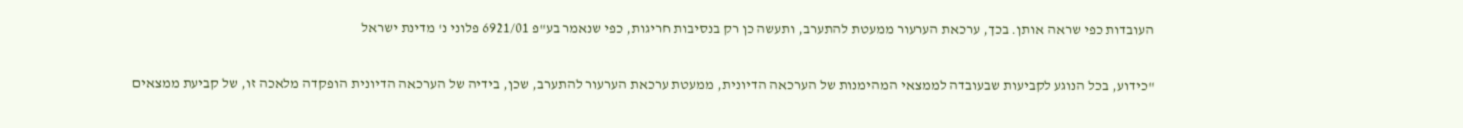העובדות כפי שראה אותן. בכך, ערכאת הערעור ממעטת להתערב, ותעשה כן רק בנסיבות חריגות, כפי שנאמר בע"פ 6921/01 פלוני נ' מדינת ישראל

"כידוע, בכל הנוגע לקביעות שבעובדה לממצאי המהימנות של הערכאה הדיונית, ממעטת ערכאת הערעור להתערב, שכן, בידיה של הערכאה הדיונית הופקדה מלאכה זו, של קביעת ממצאים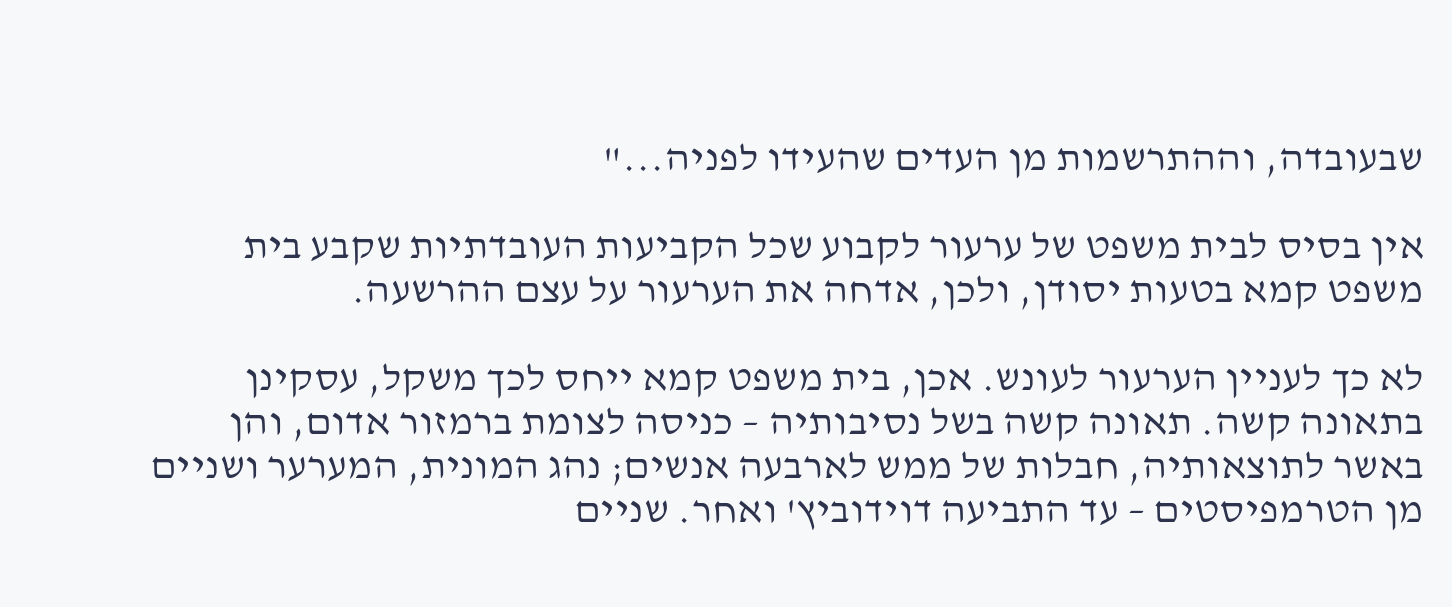שבעובדה, וההתרשמות מן העדים שהעידו לפניה..."

אין בסיס לבית משפט של ערעור לקבוע שכל הקביעות העובדתיות שקבע בית משפט קמא בטעות יסודן, ולכן, אדחה את הערעור על עצם ההרשעה.

לא כך לעניין הערעור לעונש. אכן, בית משפט קמא ייחס לכך משקל, עסקינן בתאונה קשה. תאונה קשה בשל נסיבותיה – כניסה לצומת ברמזור אדום, והן באשר לתוצאותיה, חבלות של ממש לארבעה אנשים; נהג המונית, המערער ושניים מן הטרמפיסטים – עד התביעה דוידוביץ' ואחר. שניים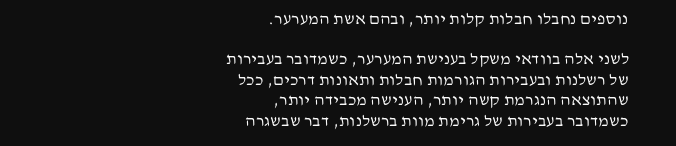נוספים נחבלו חבלות קלות יותר, ובהם אשת המערער.

לשני אלה בוודאי משקל בענישת המערער, כשמדובר בעבירות של רשלנות ובעבירות הגורמות חבלות ותאונות דרכים, ככל שהתוצאה הנגרמת קשה יותר, הענישה מכבידה יותר, כשמדובר בעבירות של גרימת מוות ברשלנות, דבר שבשגרה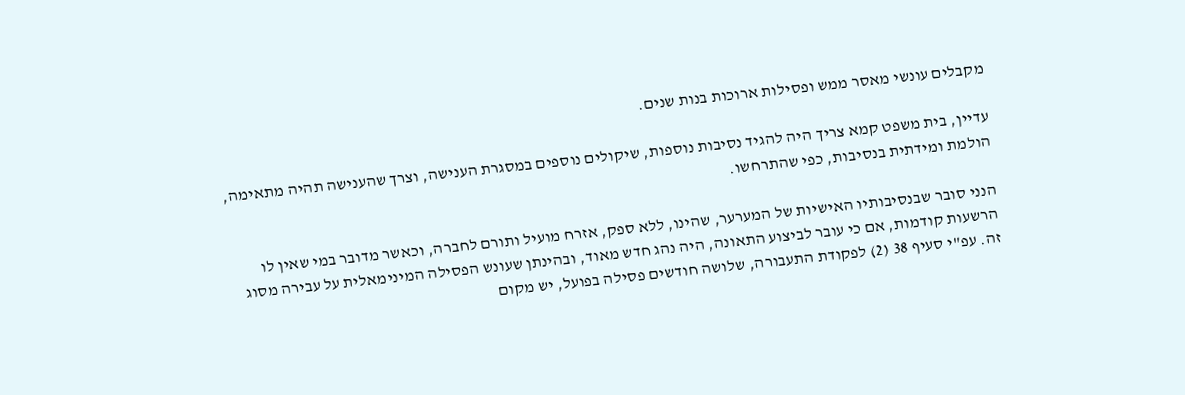מקבלים עונשי מאסר ממש ופסילות ארוכות בנות שנים.

עדיין, בית משפט קמא צריך היה להגיד נסיבות נוספות, שיקולים נוספים במסגרת הענישה, וצרך שהענישה תהיה מתאימה, הולמת ומידתית בנסיבות, כפי שהתרחשו.

הנני סובר שבנסיבותיו האישיות של המערער, שהינו, ללא ספק, אזרח מועיל ותורם לחברה, וכאשר מדובר במי שאין לו הרשעות קודמות, אם כי עובר לביצוע התאונה, היה נהג חדש מאוד, ובהינתן שעונש הפסילה המינימאלית על עבירה מסוג זה. עפ"י סעיף 38 (2) לפקודת התעבורה, שלושה חודשים פסילה בפועל, יש מקום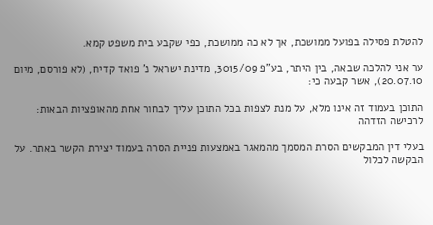להטלת פסילה בפועל ממושכת, אך לא כה ממושכת, כפי שקבע בית משפט קמא.

ער אני להלכה שבאה, בין היתר, בע"פ 3015/09, מדינת ישראל נ' פואד קדיח, (לא פורסם, מיום 20.07.10), אשר קבעה כי:

התוכן בעמוד זה אינו מלא, על מנת לצפות בכל התוכן עליך לבחור אחת מהאופציות הבאות:
לרכישה הזדהה

בעלי דין המבקשים הסרת המסמך מהמאגר באמצעות פניית הסרה בעמוד יצירת הקשר באתר. על הבקשה לכלול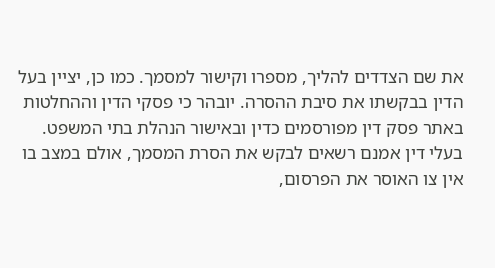את שם הצדדים להליך, מספרו וקישור למסמך. כמו כן, יציין בעל הדין בבקשתו את סיבת ההסרה. יובהר כי פסקי הדין וההחלטות באתר פסק דין מפורסמים כדין ובאישור הנהלת בתי המשפט. בעלי דין אמנם רשאים לבקש את הסרת המסמך, אולם במצב בו אין צו האוסר את הפרסום,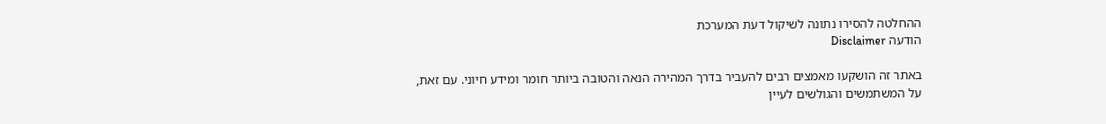ההחלטה להסירו נתונה לשיקול דעת המערכת
הודעה Disclaimer

באתר זה הושקעו מאמצים רבים להעביר בדרך המהירה הנאה והטובה ביותר חומר ומידע חיוני. עם זאת, על המשתמשים והגולשים לעיין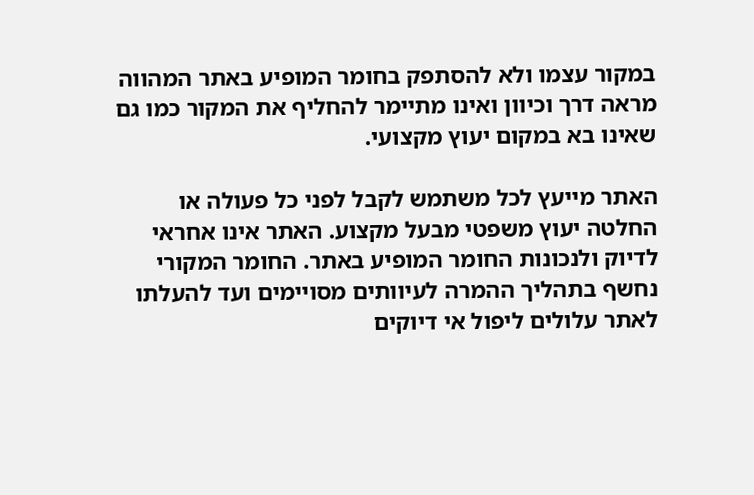במקור עצמו ולא להסתפק בחומר המופיע באתר המהווה מראה דרך וכיוון ואינו מתיימר להחליף את המקור כמו גם שאינו בא במקום יעוץ מקצועי.

האתר מייעץ לכל משתמש לקבל לפני כל פעולה או החלטה יעוץ משפטי מבעל מקצוע. האתר אינו אחראי לדיוק ולנכונות החומר המופיע באתר. החומר המקורי נחשף בתהליך ההמרה לעיוותים מסויימים ועד להעלתו לאתר עלולים ליפול אי דיוקים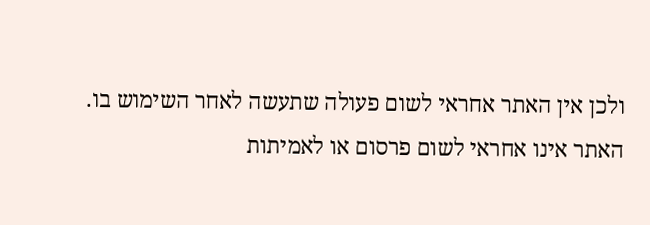ולכן אין האתר אחראי לשום פעולה שתעשה לאחר השימוש בו. האתר אינו אחראי לשום פרסום או לאמיתות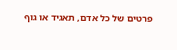פרטים של כל אדם, תאגיד או גוף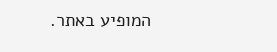המופיע באתר.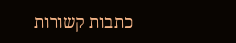כתבות קשורות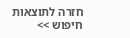חזרה לתוצאות חיפוש >>